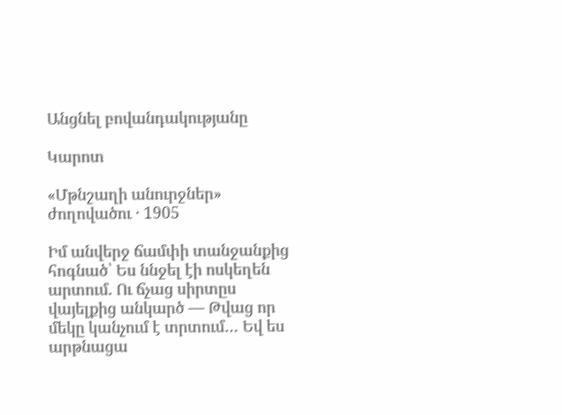Անցնել բովանդակությանը

Կարոտ

«Մթնշաղի անուրջներ» ժողովածու · 1905

Իմ անվերջ ճամփի տանջանքից հոգնած՝ Ես ննջել էի ոսկեղեն արտում. Ու ճչաց սիրտըս վայելքից անկարծ — Թվաց որ մեկը կանչում է տրտում… Եվ ես արթնացա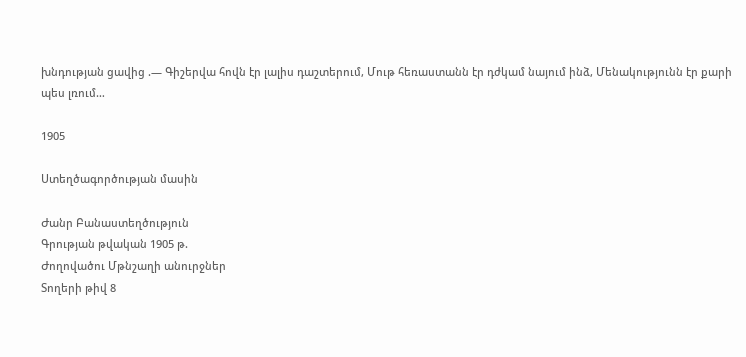խնդության ցավից .— Գիշերվա հովն էր լալիս դաշտերում, Մութ հեռաստանն էր դժկամ նայում ինձ, Մենակությունն էր քարի պես լռում…

1905

Ստեղծագործության մասին

Ժանր Բանաստեղծություն
Գրության թվական 1905 թ.
Ժողովածու Մթնշաղի անուրջներ
Տողերի թիվ 8